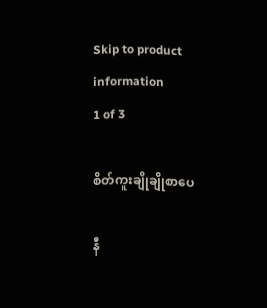Skip to product information
1 of 3

စိတ်ကူးချိုချိုစာပေ

နီ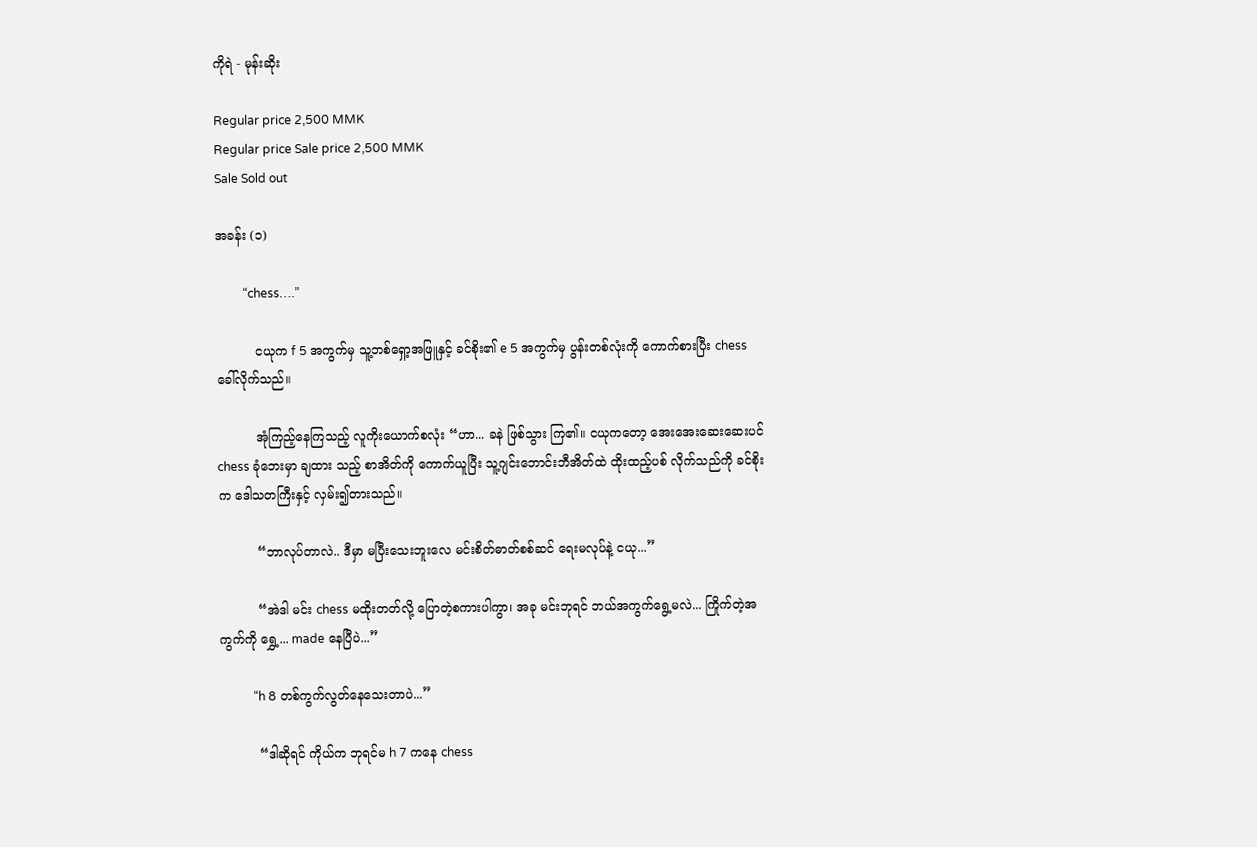ကိုရဲ - မုန်းဆိုး

Regular price 2,500 MMK
Regular price Sale price 2,500 MMK
Sale Sold out

အခန်း (၁)

         “chess….”

          ငယုက f 5 အကွက်မှ သူ့ဘစ်ရှော့အဖြူနှင့် ခင်စိုး၏ e 5 အကွက်မှ ပွန်းတစ်လုံးကို ကောက်စားပြီး chess ခေါ်လိုက်သည်။

          အုံကြည့်နေကြသည့် လူကိုးယောက်စလုံး “ဟာ... ခနဲ ဖြစ်သွား ကြ၏။ ငယုကတော့ အေးအေးဆေးဆေးပင် chess ခုံဘေးမှာ ချထား သည့် စာအိတ်ကို ကောက်ယူပြီး သူ့ဂျင်းဘောင်းဘီအိတ်ထဲ ထိုးထည့်ပစ် လိုက်သည်ကို ခင်စိုးက ဒေါသတကြီးနှင့် လှမ်း၍တားသည်။

          “ဘာလုပ်တာလဲ.. ဒီမှာ မပြီးသေးဘူးလေ မင်းစိတ်ဓာတ်စစ်ဆင် ရေးမလုပ်နဲ့ ငယု...”

          “အဲဒါ မင်း chess မထိုးတတ်လို့ ပြောတဲ့စကားပါကွာ၊ အခု မင်းဘုရင် ဘယ်အကွက်ရွေ့မလဲ... ကြိုက်တဲ့အကွက်ကို ရွှေ့... made နေပြီပဲ...”

           “h 8 တစ်ကွက်လွတ်နေသေးတာပဲ...”

          “ဒါဆိုရင် ကိုယ်က ဘုရင်မ h 7 ကနေ chess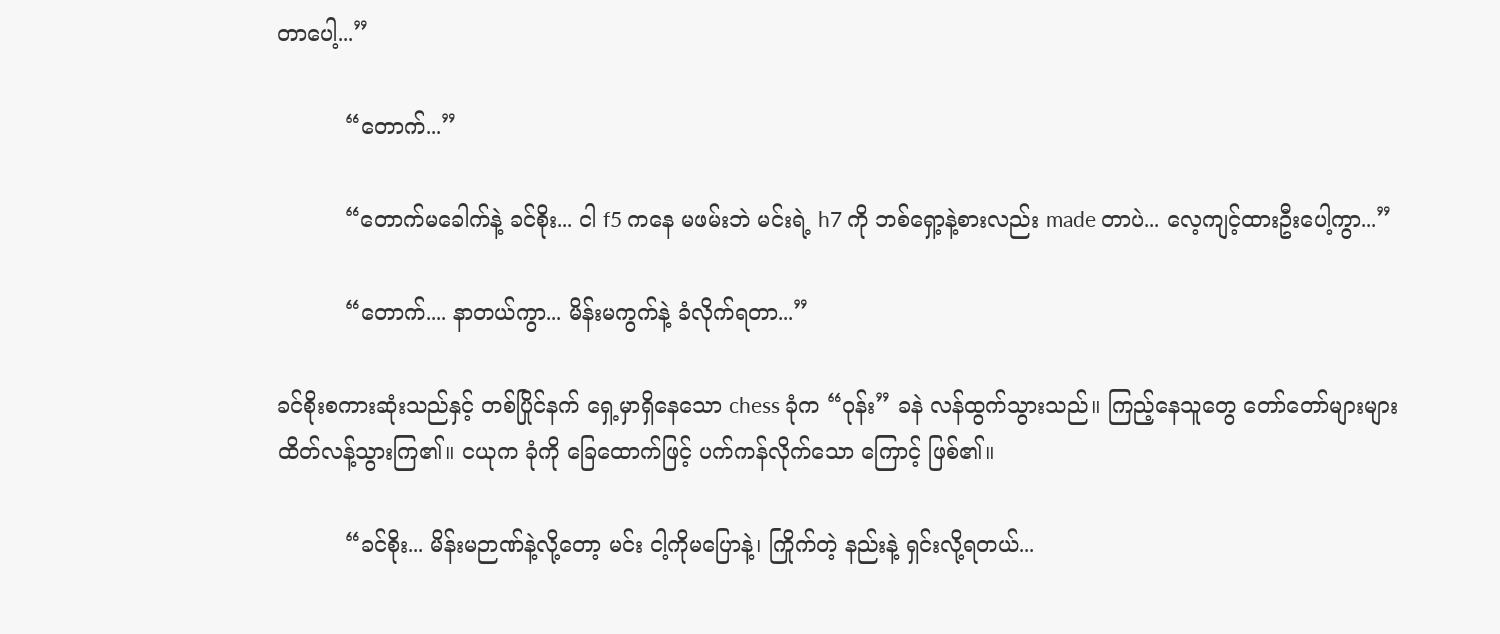တာပေါ့...”

          “တောက်...”

          “တောက်မခေါက်နဲ့ ခင်စိုး... ငါ f5 ကနေ မဖမ်းဘဲ မင်းရဲ့ h7 ကို ဘစ်ရှော့နဲ့စားလည်း made တာပဲ... လေ့ကျင့်ထားဦးပေါ့ကွာ...”

          “တောက်.... နာတယ်ကွာ... မိန်းမကွက်နဲ့ ခံလိုက်ရတာ...”

ခင်စိုးစကားဆုံးသည်နှင့် တစ်ပြိုင်နက် ရှေ့မှာရှိနေသော chess ခုံက “ဝုန်း” ခနဲ လန်ထွက်သွားသည်။ ကြည့်နေသူတွေ တော်တော်များများ ထိတ်လန့်သွားကြ၏။ ငယုက ခုံကို ခြေထောက်ဖြင့် ပက်ကန်လိုက်သော ကြောင့် ဖြစ်၏။

          “ခင်စိုး... မိန်းမဉာဏ်နဲ့လို့တော့ မင်း ငါ့ကိုမပြောနဲ့၊ ကြိုက်တဲ့ နည်းနဲ့ ရှင်းလို့ရတယ်...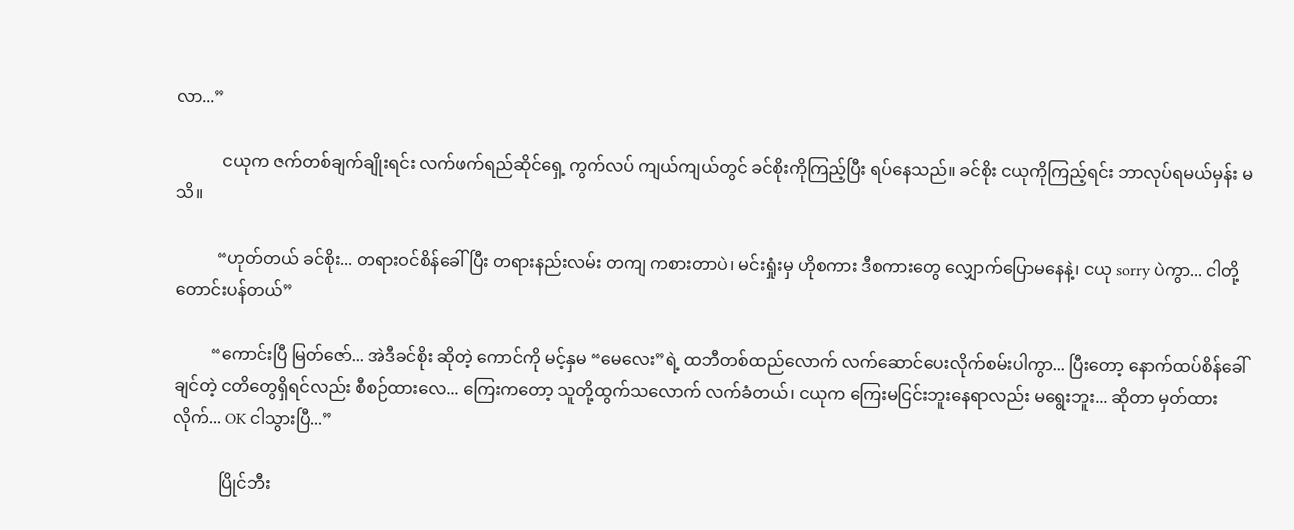လာ...”

           ငယုက ဇက်တစ်ချက်ချိုးရင်း လက်ဖက်ရည်ဆိုင်ရှေ့ ကွက်လပ် ကျယ်ကျယ်တွင် ခင်စိုးကိုကြည့်ပြီး ရပ်နေသည်။ ခင်စိုး ငယုကိုကြည့်ရင်း ဘာလုပ်ရမယ်မှန်း မသိ။

          “ဟုတ်တယ် ခင်စိုး... တရားဝင်စိန်ခေါ်ပြီး တရားနည်းလမ်း တကျ ကစားတာပဲ၊ မင်းရှုံးမှ ဟိုစကား ဒီစကားတွေ လျှောက်ပြောမနေနဲ့၊ ငယု sorry ပဲကွာ... ငါတို့တောင်းပန်တယ်”

         “ကောင်းပြီ မြတ်ဇော်... အဲဒီခင်စိုး ဆိုတဲ့ ကောင်ကို မင့်နှမ “မေလေး”ရဲ့ ထဘီတစ်ထည်လောက် လက်ဆောင်ပေးလိုက်စမ်းပါကွာ... ပြီးတော့ နောက်ထပ်စိန်ခေါ်ချင်တဲ့ ငတိတွေရှိရင်လည်း စီစဉ်ထားလေ... ကြေးကတော့ သူတို့ထွက်သလောက် လက်ခံတယ်၊ ငယုက ကြေးမငြင်းဘူးနေရာလည်း မရွေးဘူး... ဆိုတာ မှတ်ထားလိုက်... OK ငါသွားပြီ...”

           ပြိုင်ဘီး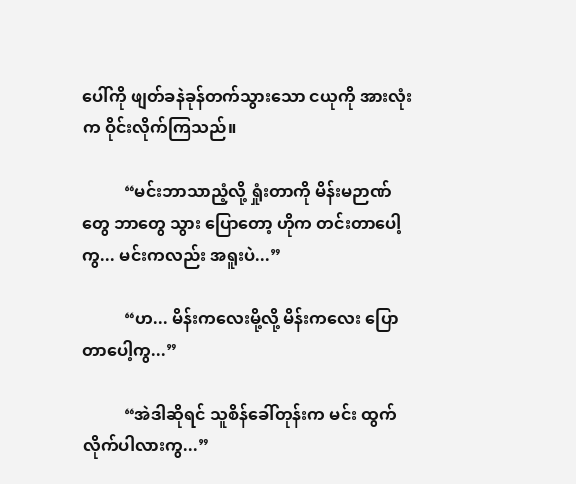ပေါ်ကို ဖျတ်ခနဲခုန်တက်သွားသော ငယုကို အားလုံးက ဝိုင်းလိုက်ကြသည်။

          “မင်းဘာသာညံ့လို့ ရှုံးတာကို မိန်းမဉာဏ်တွေ ဘာတွေ သွား ပြောတော့ ဟိုက တင်းတာပေါ့ကွ... မင်းကလည်း အရူးပဲ...”

          “ဟ... မိန်းကလေးမို့လို့ မိန်းကလေး ပြောတာပေါ့ကွ...”

          “အဲဒါဆိုရင် သူစိန်ခေါ်တုန်းက မင်း ထွက်လိုက်ပါလားကွ...”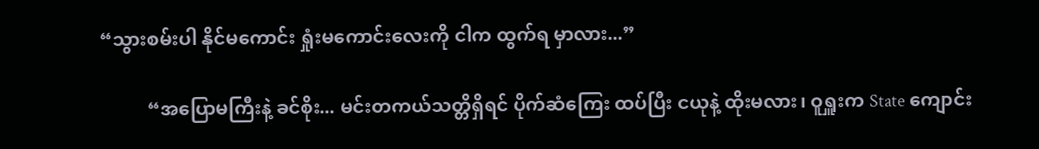“သွားစမ်းပါ နိုင်မကောင်း ရှုံးမကောင်းလေးကို ငါက ထွက်ရ မှာလား...”

          “အပြောမကြီးနဲ့ ခင်စိုး... မင်းတကယ်သတ္တိရှိရင် ပိုက်ဆံကြေး ထပ်ပြီး ငယုနဲ့ ထိုးမလား၊ ဝူရှူးက State ကျောင်း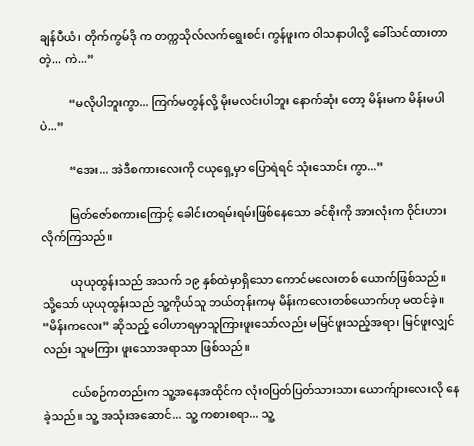ချန်ပီယံ၊ တိုက်ကွမ်ဒို က တက္ကသိုလ်လက်ရွေးစင်၊ ကွန်ဖူးက ဝါသနာပါလို့ ခေါ်သင်ထားတာ တဲ့... ကဲ...”

          “မလိုပါဘူးကွာ... ကြက်မတွန်လို့ မိုးမလင်းပါဘူး နောက်ဆုံး တော့ မိန်းမက မိန်းမပါပဲ...”

          “အေး... အဲဒီစကားလေးကို ငယုရှေ့မှာ ပြောရဲရင် သုံးသောင်း ကွာ...”

          မြတ်ဇော်စကားကြောင့် ခေါင်းတရမ်းရမ်းဖြစ်နေသော ခင်စိုးကို အားလုံးက ဝိုင်းဟားလိုက်ကြသည်။

          ယုယုထွန်းသည် အသက် ၁၉ နှစ်ထဲမှာရှိသော ကောင်မလေးတစ် ယောက်ဖြစ်သည်။ သို့သော် ယုယုထွန်းသည် သူ့ကိုယ်သူ ဘယ်တုန်းကမှ မိန်းကလေးတစ်ယောက်ဟု မထင်ခဲ့။ “မိန်းကလေး” ဆိုသည့် ဝေါဟာရမှာသူကြားဖူးသော်လည်း မမြင်ဖူးသည့်အရာ၊ မြင်ဖူးလျှင်လည်း သူမကြား ဖူးသောအရာသာ ဖြစ်သည်။

          ငယ်စဉ်ကတည်းက သူ့အနေအထိုင်က လုံးဝပြတ်ပြတ်သားသား ယောက်ျားလေးလို နေခဲ့သည်။ သူ့ အသုံးအဆောင်... သူ့ ကစားစရာ... သူ့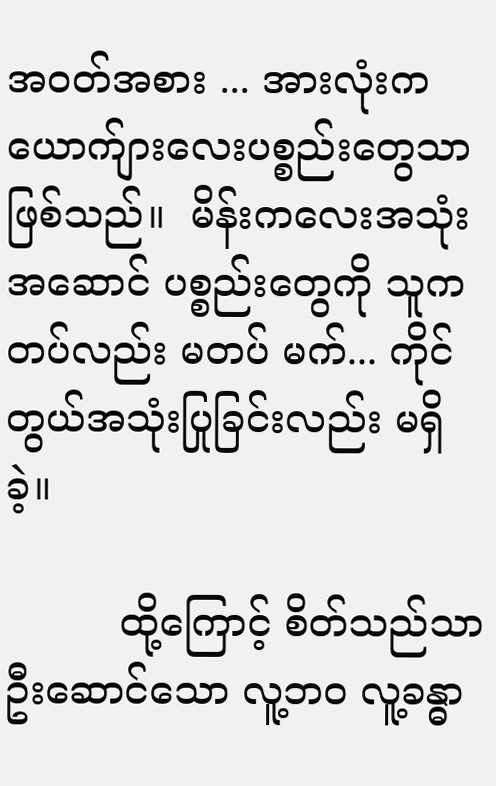အဝတ်အစား ... အားလုံးကယောက်ျားလေးပစ္စည်းတွေသာဖြစ်သည်။  မိန်းကလေးအသုံးအဆောင် ပစ္စည်းတွေကို သူက တပ်လည်း မတပ် မက်... ကိုင်တွယ်အသုံးပြုခြင်းလည်း မရှိခဲ့။

         ထို့ကြောင့် စိတ်သည်သာ ဦးဆောင်သော လူ့ဘဝ လူ့ခန္ဓာ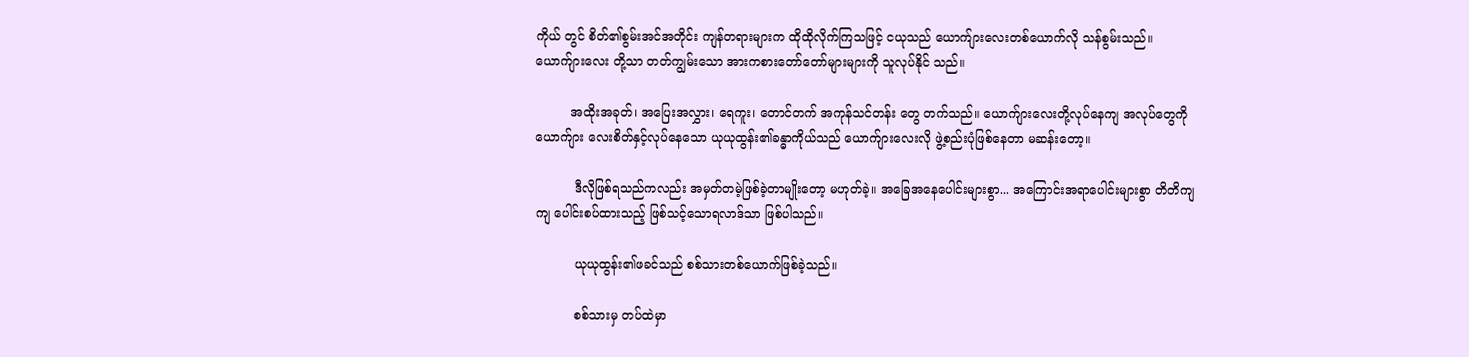ကိုယ် တွင် စိတ်၏စွမ်းအင်အတိုင်း ကျန်တရားများက ထိုထိုလိုက်ကြသဖြင့် ငယုသည် ယောက်ျားလေးတစ်ယောက်လို သန်စွမ်းသည်။ ယောက်ျားလေး တို့သာ တတ်ကျွမ်းသော အားကစားတော်တော်များများကို သူလုပ်နိုင် သည်။

         အထိုးအခုတ်၊ အပြေးအလွှား၊ ရေကူး၊ တောင်တက် အကုန်သင်တန်း တွေ တက်သည်။ ယောက်ျားလေးတို့လုပ်နေကျ အလုပ်တွေကို ယောက်ျား လေးစိတ်နှင့်လုပ်နေသော ယုယုထွန်း၏ခန္ဓာကိုယ်သည် ယောက်ျားလေးလို ဖွဲ့စည်းပုံဖြစ်နေတာ မဆန်းတော့။

          ဒီလိုဖြစ်ရသည်ကလည်း အမှတ်တမဲ့ဖြစ်ခဲ့တာမျိုးတော့ မဟုတ်ခဲ့။ အခြေအနေပေါင်းများစွာ... အကြောင်းအရာပေါင်းများစွာ တိတိကျကျ ပေါင်းစပ်ထားသည့် ဖြစ်သင့်သောရလာဒ်သာ ဖြစ်ပါသည်။

          ယုယုထွန်း၏ဖခင်သည် စစ်သားတစ်ယောက်ဖြစ်ခဲ့သည်။

          စစ်သားမှ တပ်ထဲမှာ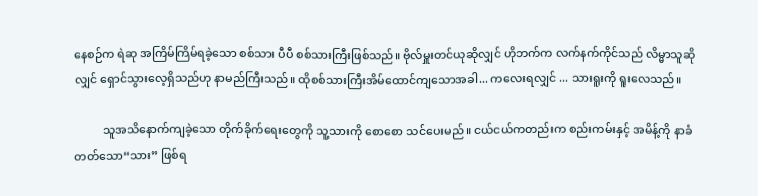နေစဉ်က ရဲဆု အကြိမ်ကြိမ်ရခဲ့သော စစ်သား ပီပီ စစ်သားကြီးဖြစ်သည်။ ဗိုလ်မှူးတင်ယုဆိုလျှင် ဟိုဘက်က လက်နက်ကိုင်သည် လိမ္မာသူဆိုလျှင် ရှောင်သွားလေ့ရှိသည်ဟု နာမည်ကြီးသည်။ ထိုစစ်သားကြီးအိမ်ထောင်ကျသောအခါ... ကလေးရလျှင် ... သားရူးကို ရူးလေသည်။

          သူအသိနောက်ကျခဲ့သော တိုက်ခိုက်ရေးတွေကို သူ့သားကို စောစော သင်ပေးမည်။ ငယ်ငယ်ကတည်းက စည်းကမ်းနှင့် အမိန့်ကို နာခံတတ်သော“သား” ဖြစ်ရ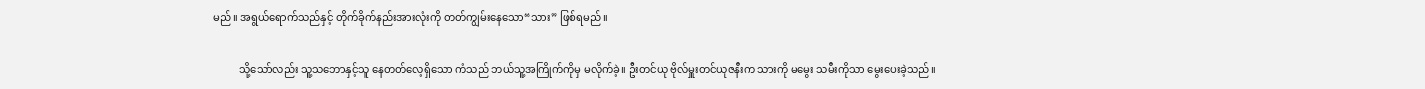မည်။ အရွယ်ရောက်သည်နှင့် တိုက်ခိုက်နည်းအားလုံးကို တတ်ကျွမ်းနေသော“သား” ဖြစ်ရမည်။

          သို့သော်လည်း သူ့သဘောနှင့်သူ နေတတ်လေ့ရှိသော ကံသည် ဘယ်သူ့အကြိုက်ကိုမှ မလိုက်ခဲ့။ ဦးတင်ယု ဗိုလ်မှူးတင်ယုဇနီးက သားကို မမွေး သမီးကိုသာ မွေးပေးခဲ့သည်။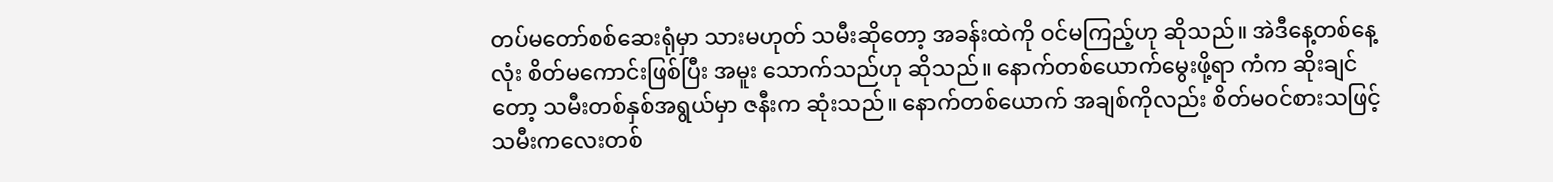တပ်မတော်စစ်ဆေးရုံမှာ သားမဟုတ် သမီးဆိုတော့ အခန်းထဲကို ဝင်မကြည့်ဟု ဆိုသည်။ အဲဒီနေ့တစ်နေ့လုံး စိတ်မကောင်းဖြစ်ပြီး အမူး သောက်သည်ဟု ဆိုသည်။ နောက်တစ်ယောက်မွေးဖို့ရာ ကံက ဆိုးချင် တော့ သမီးတစ်နှစ်အရွယ်မှာ ဇနီးက ဆုံးသည်။ နောက်တစ်ယောက် အချစ်ကိုလည်း စိတ်မဝင်စားသဖြင့် သမီးကလေးတစ်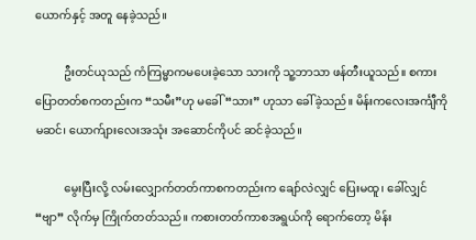ယောက်နှင့် အတူ နေခဲ့သည်။

          ဦးတင်ယုသည် ကံကြမ္မာကမပေးခဲ့သော သားကို သူ့ဘာသာ ဖန်တီးယူသည်။ စကားပြောတတ်စကတည်းက “သမီး”ဟု မခေါ် “သား” ဟုသာ ခေါ်ခဲ့သည်။ မိန်းကလေးအင်္ကျီကို မဆင်၊ ယောက်ျားလေးအသုံး အဆောင်ကိုပင် ဆင်ခဲ့သည်။

          မွေးပြီးလို့ လမ်းလျှောက်တတ်ကာစကတည်းက ချော်လဲလျှင် ပြေးမထူ၊ ခေါ်လျှင် “ဗျာ” လိုက်မှ ကြိုက်တတ်သည်။ ကစားတတ်ကာစအရွယ်ကို ရောက်တော့ မိန်း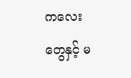ကလေးတွေနှင့် မ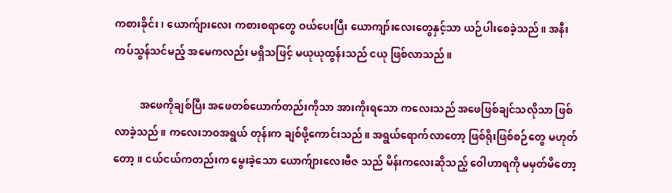ကစားခိုင်း၊ ယောက်ျားလေး ကစားစရာတွေ ဝယ်ပေးပြီး ယောကျာ်းလေးတွေနှင့်သာ ယဉ်ပါးစေခဲ့သည်။ အနီးကပ်သွန်သင်မည့် အမေကလည်း မရှိသဖြင့် မယုယုထွန်းသည် ငယု ဖြစ်လာသည်။

          အဖေကိုချစ်ပြီး အဖေတစ်ယောက်တည်းကိုသာ အားကိုးရသော ကလေးသည် အဖေဖြစ်ချင်သလိုသာ ဖြစ်လာခဲ့သည်။ ကလေးဘဝအရွယ် တုန်းက ချစ်ဖို့ကောင်းသည်။ အရွယ်ရောက်လာတော့ ဖြစ်ရိုးဖြစ်စဉ်တွေ မဟုတ်တော့။ ငယ်ငယ်ကတည်းက မွေးခဲ့သော ယောက်ျားလေးဗီဇ သည် မိန်းကလေးဆိုသည့် ဝေါဟာရကို မမှတ်မိတော့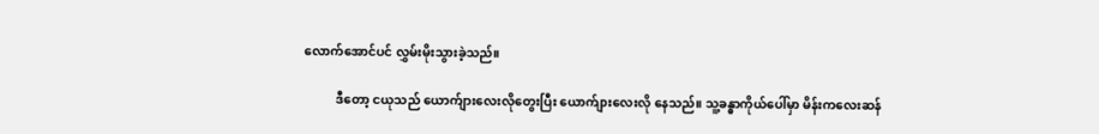လောက်အောင်ပင် လွှမ်းမိုးသွားခဲ့သည်။

          ဒီတော့ ငယုသည် ယောက်ျားလေးလိုတွေးပြီး ယောက်ျားလေးလို နေသည်။ သူ့ခန္ဓာကိုယ်ပေါ်မှာ မိန်းကလေးဆန်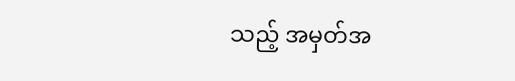သည့် အမှတ်အ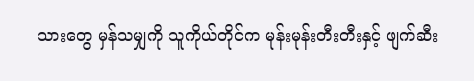သားတွေ မှန်သမျှကို သူကိုယ်တိုင်က မုန်းမုန်းတီးတီးနှင့် ဖျက်ဆီး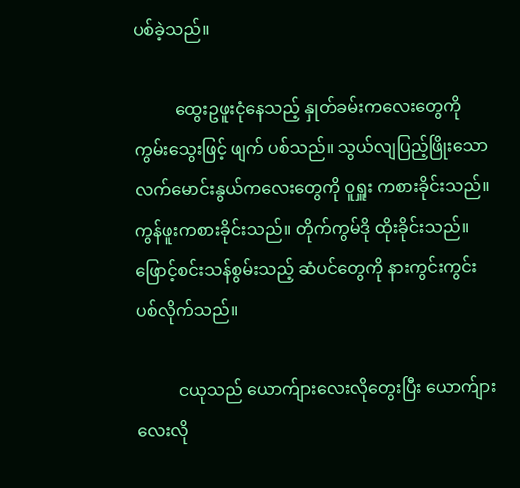ပစ်ခဲ့သည်။

          ထွေးဥဖူးငုံနေသည့် နှုတ်ခမ်းကလေးတွေကို ကွမ်းသွေးဖြင့် ဖျက် ပစ်သည်။ သွယ်လျပြည့်ဖြိုးသော          လက်မောင်းနွယ်ကလေးတွေကို ဝူရှူး ကစားခိုင်းသည်။ ကွန်ဖူးကစားခိုင်းသည်။ တိုက်ကွမ်ဒို ထိုးခိုင်းသည်။ ဖြောင့်စင်းသန်စွမ်းသည့် ဆံပင်တွေကို နားကွင်းကွင်းပစ်လိုက်သည်။

          ငယုသည် ယောက်ျားလေးလိုတွေးပြီး ယောက်ျားလေးလို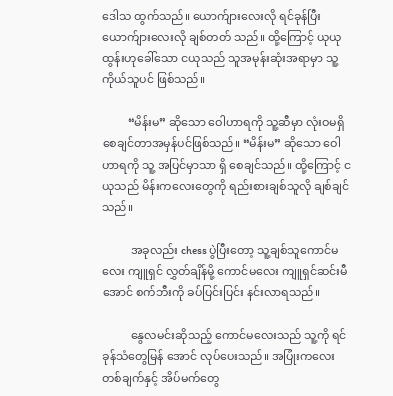ဒေါသ ထွက်သည်။ ယောက်ျားလေးလို ရင်ခုန်ပြီး ယောက်ျားလေးလို ချစ်တတ် သည်။ ထို့ကြောင့် ယုယုထွန်းဟုခေါ်သော ငယုသည် သူအမုန်းဆုံးအရာမှာ သူ့ကိုယ်သူပင် ဖြစ်သည်။

         “မိန်းမ” ဆိုသော ဝေါဟာရကို သူ့ဆီမှာ လုံးဝမရှိစေချင်တာအမှန်ပင်ဖြစ်သည်။ “မိန်းမ” ဆိုသော ဝေါဟာရကို သူ့ အပြင်မှာသာ ရှိ စေချင်သည်။ ထို့ကြောင့် ငယုသည် မိန်းကလေးတွေကို ရည်းစားချစ်သူလို ချစ်ချင်သည်။

          အခုလည်း chess ပွဲပြီးတော့ သူ့ချစ်သူကောင်မလေး ကျူရှင် လွှတ်ချိန်မို့ ကောင်မလေး ကျူရှင်ဆင်းမီအောင် စက်ဘီးကို ခပ်ပြင်းပြင်း နင်းလာရသည်။

          နွေလမင်းဆိုသည့် ကောင်မလေးသည် သူ့ကို ရင်ခုန်သံတွေမြန် အောင် လုပ်ပေးသည်။ အပြုံးကလေးတစ်ချက်နှင့် အိပ်မက်တွေ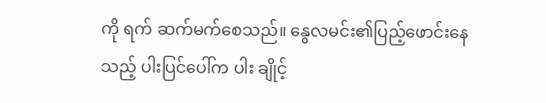ကို ရက် ဆက်မက်စေသည်။ နွေလမင်း၏ပြည့်ဖောင်းနေသည့် ပါးပြင်ပေါ်က ပါး ချိုင့်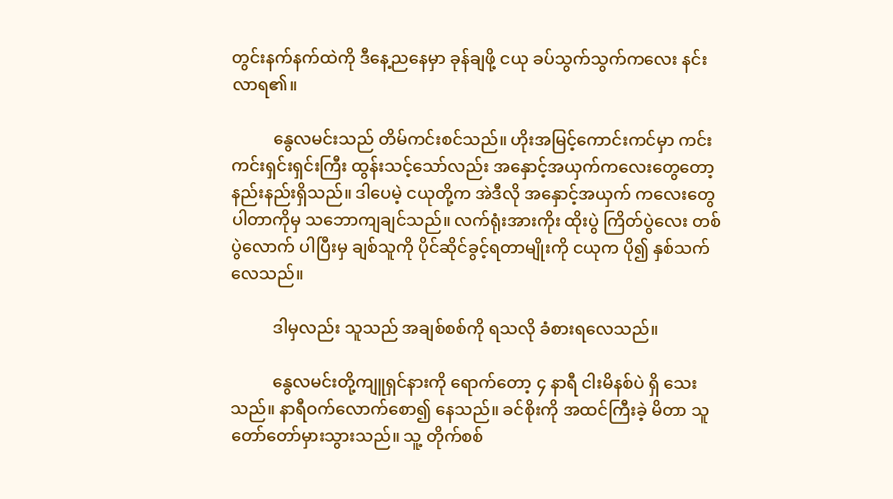တွင်းနက်နက်ထဲကို ဒီနေ့ညနေမှာ ခုန်ချဖို့ ငယု ခပ်သွက်သွက်ကလေး နင်းလာရ၏။

          နွေလမင်းသည် တိမ်ကင်းစင်သည်။ ဟိုးအမြင့်ကောင်းကင်မှာ ကင်းကင်းရှင်းရှင်းကြီး ထွန်းသင့်သော်လည်း အနှောင့်အယှက်ကလေးတွေတော့ နည်းနည်းရှိသည်။ ဒါပေမဲ့ ငယုတို့က အဲဒီလို အနှောင့်အယှက် ကလေးတွေ ပါတာကိုမှ သဘောကျချင်သည်။ လက်ရုံးအားကိုး ထိုးပွဲ ကြိတ်ပွဲလေး တစ်ပွဲလောက် ပါပြီးမှ ချစ်သူကို ပိုင်ဆိုင်ခွင့်ရတာမျိုးကို ငယုက ပို၍ နှစ်သက်လေသည်။

          ဒါမှလည်း သူသည် အချစ်စစ်ကို ရသလို ခံစားရလေသည်။

          နွေလမင်းတို့ကျူရှင်နားကို ရောက်တော့ ၄ နာရီ ငါးမိနစ်ပဲ ရှိ သေးသည်။ နာရီဝက်လောက်စော၍ နေသည်။ ခင်စိုးကို အထင်ကြီးခဲ့ မိတာ သူတော်တော်မှားသွားသည်။ သူ့ တိုက်စစ်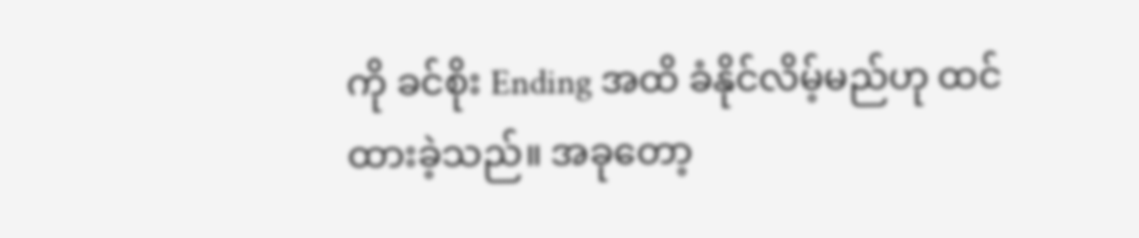ကို ခင်စိုး Ending အထိ ခံနိုင်လိမ့်မည်ဟု ထင်ထားခဲ့သည်။ အခုတော့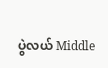ပွဲလယ် Middle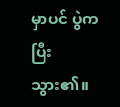မှာပင် ပွဲက ပြီးသွား၏။